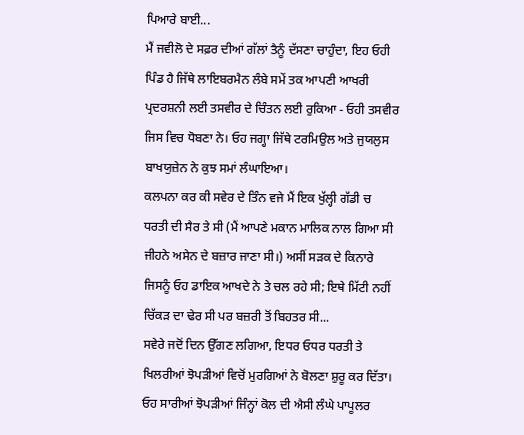ਪਿਆਰੇ ਬਾਈ...
ਮੈਂ ਜਵੀਲੋ ਦੇ ਸਫ਼ਰ ਦੀਆਂ ਗੱਲਾਂ ਤੈਨੂੰ ਦੱਸਣਾ ਚਾਹੁੰਦਾ, ਇਹ ਓਹੀ ਪਿੰਡ ਹੈ ਜਿੱਥੇ ਲਾਇਬਰਮੈਨ ਲੰਬੇ ਸਮੇਂ ਤਕ ਆਪਣੀ ਆਖਰੀ ਪ੍ਰਦਰਸ਼ਨੀ ਲਈ ਤਸਵੀਰ ਦੇ ਚਿੰਤਨ ਲਈ ਰੁਕਿਆ - ਓਹੀ ਤਸਵੀਰ ਜਿਸ ਵਿਚ ਧੋਬਣਾ ਨੇ। ਓਹ ਜਗ੍ਹਾ ਜਿੱਥੇ ਟਰਮਿਉਲ ਅਤੇ ਜੁਯਲੁਸ ਬਾਖਯੁਜ਼ੇਨ ਨੇ ਕੁਝ ਸਮਾਂ ਲੰਘਾਇਆ।
ਕਲਪਨਾ ਕਰ ਕੀ ਸਵੇਰ ਦੇ ਤਿੰਨ ਵਜੇ ਮੈਂ ਇਕ ਖੁੱਲ੍ਹੀ ਗੱਡੀ ਚ ਧਰਤੀ ਦੀ ਸੈਰ ਤੇ ਸੀ (ਮੈਂ ਆਪਣੇ ਮਕਾਨ ਮਾਲਿਕ ਨਾਲ ਗਿਆ ਸੀ ਜੀਹਨੇ ਅਸੇਨ ਦੇ ਬਜ਼ਾਰ ਜਾਣਾ ਸੀ।) ਅਸੀਂ ਸੜਕ ਦੇ ਕਿਨਾਰੇ ਜਿਸਨੂੰ ਓਹ ਡਾਇਕ ਆਖਦੇ ਨੇ ਤੇ ਚਲ ਰਹੇ ਸੀ; ਇਥੇ ਮਿੱਟੀ ਨਹੀਂ ਚਿੱਕੜ ਦਾ ਢੇਰ ਸੀ ਪਰ ਬਜ਼ਰੀ ਤੋਂ ਬਿਹਤਰ ਸੀ...
ਸਵੇਰੇ ਜਦੋਂ ਦਿਨ ਉੱਗਣ ਲਗਿਆ, ਇਧਰ ਓਧਰ ਧਰਤੀ ਤੇ ਖਿਲਰੀਆਂ ਝੋਪੜੀਆਂ ਵਿਚੋਂ ਮੁਰਗਿਆਂ ਨੇ ਬੋਲਣਾ ਸ਼ੁਰੂ ਕਰ ਦਿੱਤਾ। ਓਹ ਸਾਰੀਆਂ ਝੋਪੜੀਆਂ ਜਿੰਨ੍ਹਾਂ ਕੋਲ ਦੀ ਐਸੀ ਲੰਘੇ ਪਾਪੂਲਰ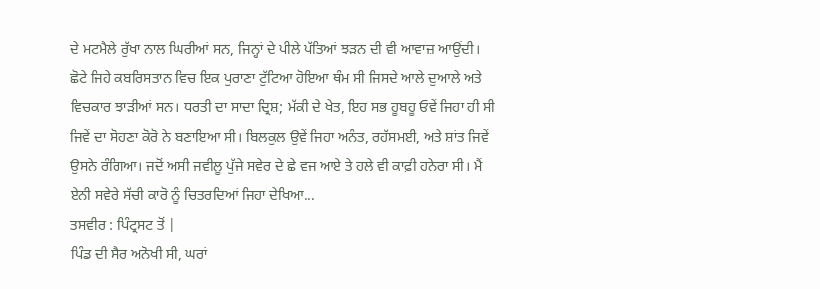ਦੇ ਮਟਮੈਲੇ ਰੁੱਖਾ ਨਾਲ ਘਿਰੀਆਂ ਸਨ, ਜਿਨ੍ਹਾਂ ਦੇ ਪੀਲੇ ਪੱਤਿਆਂ ਝੜਨ ਦੀ ਵੀ ਆਵਾਜ਼ ਆਉਂਦੀ। ਛੋਟੇ ਜਿਹੇ ਕਬਰਿਸਤਾਨ ਵਿਚ ਇਕ ਪੁਰਾਣਾ ਟੁੱਟਿਆ ਹੋਇਆ ਥੰਮ ਸੀ ਜਿਸਦੇ ਆਲੇ ਦੁਆਲੇ ਅਤੇ ਵਿਚਕਾਰ ਝਾੜੀਆਂ ਸਨ। ਧਰਤੀ ਦਾ ਸਾਦਾ ਦ੍ਰਿਸ਼; ਮੱਕੀ ਦੇ ਖੇਤ, ਇਹ ਸਭ ਹੂਬਹੂ ਓਵੇਂ ਜਿਹਾ ਹੀ ਸੀ ਜਿਵੇਂ ਦਾ ਸੋਹਣਾ ਕੋਰੋ ਨੇ ਬਣਾਇਆ ਸੀ। ਬਿਲਕੁਲ ਉਵੇਂ ਜਿਹਾ ਅਨੰਤ, ਰਹੱਸਮਈ, ਅਤੇ ਸ਼ਾਂਤ ਜਿਵੇਂ ਉਸਨੇ ਰੰਗਿਆ। ਜਦੋਂ ਅਸੀ ਜਵੀਲੂ ਪੁੱਜੇ ਸਵੇਰ ਦੇ ਛੇ ਵਜ ਆਏ ਤੇ ਹਲੇ ਵੀ ਕਾਫ਼ੀ ਹਨੇਰਾ ਸੀ। ਮੈਂ ਏਨੀ ਸਵੇਰੇ ਸੱਚੀ ਕਾਰੋ ਨੂੰ ਚਿਤਰਦਿਆਂ ਜਿਹਾ ਦੇਖਿਆ...
ਤਸਵੀਰ : ਪਿੰਟ੍ਰਸਟ ਤੋਂ |
ਪਿੰਡ ਦੀ ਸੈਰ ਅਨੋਖੀ ਸੀ, ਘਰਾਂ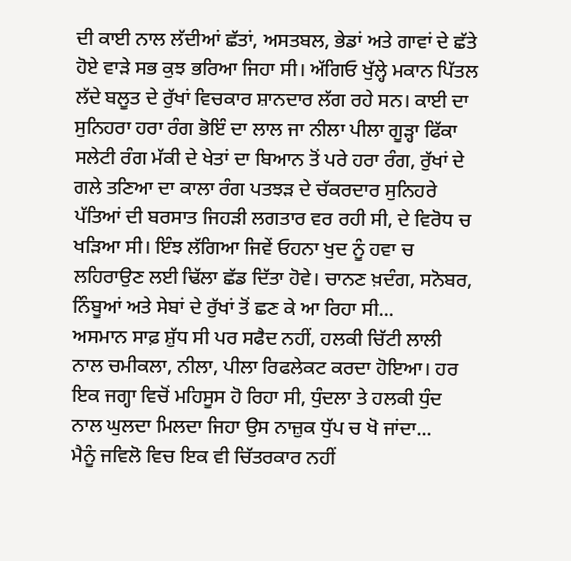ਦੀ ਕਾਈ ਨਾਲ ਲੱਦੀਆਂ ਛੱਤਾਂ, ਅਸਤਬਲ, ਭੇਡਾਂ ਅਤੇ ਗਾਵਾਂ ਦੇ ਛੱਤੇ ਹੋਏ ਵਾੜੇ ਸਭ ਕੁਝ ਭਰਿਆ ਜਿਹਾ ਸੀ। ਅੱਗਿਓ ਖੁੱਲ੍ਹੇ ਮਕਾਨ ਪਿੱਤਲ ਲੱਦੇ ਬਲੂਤ ਦੇ ਰੁੱਖਾਂ ਵਿਚਕਾਰ ਸ਼ਾਨਦਾਰ ਲੱਗ ਰਹੇ ਸਨ। ਕਾਈ ਦਾ ਸੁਨਿਹਰਾ ਹਰਾ ਰੰਗ ਭੋਇੰ ਦਾ ਲਾਲ ਜਾ ਨੀਲਾ ਪੀਲਾ ਗੂੜ੍ਹਾ ਫਿੱਕਾ ਸਲੇਟੀ ਰੰਗ ਮੱਕੀ ਦੇ ਖੇਤਾਂ ਦਾ ਬਿਆਨ ਤੋਂ ਪਰੇ ਹਰਾ ਰੰਗ, ਰੁੱਖਾਂ ਦੇ ਗਲੇ ਤਣਿਆ ਦਾ ਕਾਲਾ ਰੰਗ ਪਤਝੜ ਦੇ ਚੱਕਰਦਾਰ ਸੁਨਿਹਰੇ ਪੱਤਿਆਂ ਦੀ ਬਰਸਾਤ ਜਿਹੜੀ ਲਗਤਾਰ ਵਰ ਰਹੀ ਸੀ, ਦੇ ਵਿਰੋਧ ਚ ਖੜਿਆ ਸੀ। ਇੰਝ ਲੱਗਿਆ ਜਿਵੇਂ ਓਹਨਾ ਖੁਦ ਨੂੰ ਹਵਾ ਚ ਲਹਿਰਾਉਣ ਲਈ ਢਿੱਲਾ ਛੱਡ ਦਿੱਤਾ ਹੋਵੇ। ਚਾਨਣ ਖ਼ਦੰਗ, ਸਨੋਬਰ, ਨਿੰਬੂਆਂ ਅਤੇ ਸੇਬਾਂ ਦੇ ਰੁੱਖਾਂ ਤੋਂ ਛਣ ਕੇ ਆ ਰਿਹਾ ਸੀ...
ਅਸਮਾਨ ਸਾਫ਼ ਸ਼ੁੱਧ ਸੀ ਪਰ ਸਫੈਦ ਨਹੀਂ, ਹਲਕੀ ਚਿੱਟੀ ਲਾਲੀ ਨਾਲ ਚਮੀਕਲਾ, ਨੀਲਾ, ਪੀਲਾ ਰਿਫਲੇਕਟ ਕਰਦਾ ਹੋਇਆ। ਹਰ ਇਕ ਜਗ੍ਹਾ ਵਿਚੋਂ ਮਹਿਸੂਸ ਹੋ ਰਿਹਾ ਸੀ, ਧੁੰਦਲਾ ਤੇ ਹਲਕੀ ਧੁੰਦ ਨਾਲ ਘੁਲਦਾ ਮਿਲਦਾ ਜਿਹਾ ਉਸ ਨਾਜ਼ੁਕ ਧੁੱਪ ਚ ਖੋ ਜਾਂਦਾ...
ਮੈਨੂੰ ਜਵਿਲੋ ਵਿਚ ਇਕ ਵੀ ਚਿੱਤਰਕਾਰ ਨਹੀਂ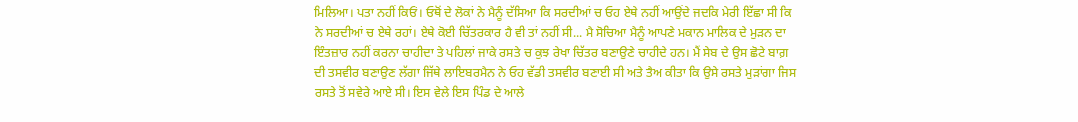ਮਿਲਿਆ। ਪਤਾ ਨਹੀਂ ਕਿਓਂ। ਓਥੋਂ ਦੇ ਲੋਕਾਂ ਨੇ ਮੈਨੂੰ ਦੱਸਿਆ ਕਿ ਸਰਦੀਆਂ ਚ ਓਹ ਏਥੇ ਨਹੀਂ ਆਉਂਦੇ ਜਦਕਿ ਮੇਰੀ ਇੱਛਾ ਸੀ ਕਿ ਨੇ ਸਰਦੀਆਂ ਚ ਏਥੇ ਰਹਾਂ। ਏਥੇ ਕੋਈ ਚਿੱਤਰਕਾਰ ਹੈ ਵੀ ਤਾਂ ਨਹੀਂ ਸੀ... ਮੈ ਸੋਚਿਆ ਮੈਨੂੰ ਆਪਣੇ ਮਕਾਨ ਮਾਲਿਕ ਦੇ ਮੁੜਨ ਦਾ ਇੰਤਜ਼ਾਰ ਨਹੀਂ ਕਰਨਾ ਚਾਹੀਦਾ ਤੇ ਪਹਿਲਾਂ ਜਾਕੇ ਰਸਤੇ ਚ ਕੁਝ ਰੇਖਾ ਚਿੱਤਰ ਬਣਾਉਣੇ ਚਾਹੀਦੇ ਹਨ। ਮੈਂ ਸੇਬ ਦੇ ਉਸ ਛੋਟੇ ਬਾਗ਼ ਦੀ ਤਸਵੀਰ ਬਣਾਉਣ ਲੱਗਾ ਜਿੱਥੇ ਲਾਇਬਰਮੈਨ ਨੇ ਓਹ ਵੱਡੀ ਤਸਵੀਰ ਬਣਾਈ ਸੀ ਅਤੇ ਤੈਅ ਕੀਤਾ ਕਿ ਉਸੇ ਰਸਤੇ ਮੁੜਾਂਗਾ ਜਿਸ ਰਸਤੇ ਤੋਂ ਸਵੇਰੇ ਆਏ ਸੀ। ਇਸ ਵੇਲੇ ਇਸ ਪਿੰਡ ਦੇ ਆਲੇ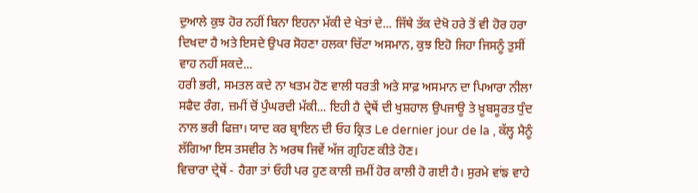ਦੁਆਲੇ ਕੁਝ ਹੋਰ ਨਹੀਂ ਬਿਨਾ ਇਹਨਾ ਮੱਕੀ ਦੇ ਖੇਤਾਂ ਦੇ... ਜਿੱਥੇ ਤੱਕ ਦੇਖੋ ਹਰੇ ਤੋਂ ਵੀ ਹੋਰ ਹਰਾ ਦਿਖਦਾ ਹੈ ਅਤੇ ਇਸਦੇ ਉਪਰ ਸੋਹਣਾ ਹਲਕਾ ਚਿੱਟਾ ਅਸਮਾਨ, ਕੁਝ ਇਹੋ ਜਿਹਾ ਜਿਸਨੂੰ ਤੁਸੀਂ ਵਾਹ ਨਹੀਂ ਸਕਦੇ...
ਹਰੀ ਭਰੀ, ਸਮਤਲ ਕਦੇ ਨਾ ਖਤਮ ਹੋਣ ਵਾਲੀ ਧਰਤੀ ਅਤੇ ਸਾਫ਼ ਅਸਮਾਨ ਦਾ ਪਿਆਰਾ ਨੀਲਾ ਸਫੈਦ ਰੰਗ, ਜ਼ਮੀਂ ਚੋਂ ਪੁੰਘਰਦੀ ਮੱਕੀ... ਇਹੀ ਹੈ ਦ੍ਰੇਥੇਂ ਦੀ ਖੁਸ਼ਹਾਲ ਉਪਜਾਊ ਤੇ ਖ਼ੂਬਸੂਰਤ ਧੁੰਦ ਨਾਲ ਭਰੀ ਫਿਜ਼ਾ। ਯਾਦ ਕਰ ਬ੍ਰਾਇਨ ਦੀ ਓਹ ਕ੍ਰਿਤ Le dernier jour de la , ਕੱਲ੍ਹ ਮੈਨੂੰ ਲੱਗਿਆ ਇਸ ਤਸਵੀਰ ਨੇ ਅਰਥ ਜਿਵੇਂ ਅੱਜ ਗ੍ਰਹਿਣ ਕੀਤੇ ਹੋਣ।
ਵਿਚਾਰਾ ਦ੍ਰੇਥੇਂ - ਹੈਗਾ ਤਾਂ ਓਹੀ ਪਰ ਹੁਣ ਕਾਲੀ ਜ਼ਮੀਂ ਹੋਰ ਕਾਲੀ ਹੋ ਗਈ ਹੈ। ਸੁਰਮੇ ਵਾਂਙ ਵਾਹੇ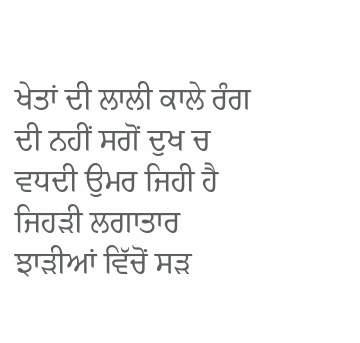ਖੇਤਾਂ ਦੀ ਲਾਲੀ ਕਾਲੇ ਰੰਗ ਦੀ ਨਹੀਂ ਸਗੋਂ ਦੁਖ ਚ ਵਧਦੀ ਉਮਰ ਜਿਹੀ ਹੈ ਜਿਹੜੀ ਲਗਾਤਾਰ ਝਾੜੀਆਂ ਵਿੱਚੋਂ ਸੜ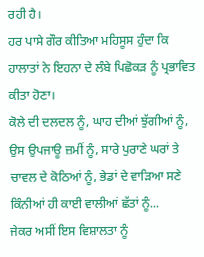ਰਹੀ ਹੈ।
ਹਰ ਪਾਸੇ ਗੌਰ ਕੀਤਿਆ ਮਹਿਸੂਸ ਹੁੰਦਾ ਕਿ ਹਾਲਾਤਾਂ ਨੇ ਇਹਨਾ ਦੇ ਲੰਬੇ ਪਿਛੋਕੜ ਨੂੰ ਪ੍ਰਭਾਵਿਤ ਕੀਤਾ ਹੋਣਾ।
ਕੋਲੇ ਦੀ ਦਲਦਲ ਨੂੰ, ਘਾਹ ਦੀਆਂ ਝੁੱਗੀਆਂ ਨੂੰ, ਉਸ ਉਪਜਾਊ ਜ਼ਮੀਂ ਨੂੰ, ਸਾਰੇ ਪੁਰਾਣੇ ਘਰਾਂ ਤੇ ਚਾਵਲ ਦੇ ਕੋਠਿਆਂ ਨੂੰ, ਭੇਡਾਂ ਦੇ ਵਾੜਿਆ ਸਣੇ ਕਿੰਨੀਆਂ ਹੀ ਕਾਈ ਵਾਲੀਆਂ ਛੱਤਾਂ ਨੂੰ...
ਜੇਕਰ ਅਸੀਂ ਇਸ ਵਿਸ਼ਾਲਤਾ ਨੂੰ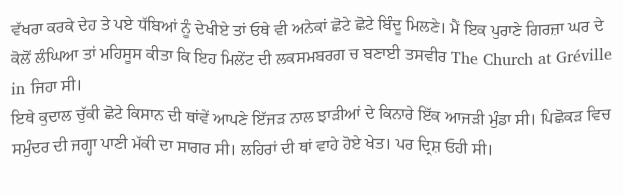ਵੱਖਰਾ ਕਰਕੇ ਦੇਹ ਤੇ ਪਏ ਧੱਬਿਆਂ ਨੂੰ ਦੇਖੀਏ ਤਾਂ ਓਥੇ ਵੀ ਅਨੇਕਾਂ ਛੋਟੇ ਛੋਟੇ ਬਿੰਦੂ ਮਿਲਣੇ। ਮੈਂ ਇਕ ਪੁਰਾਣੇ ਗਿਰਜ਼ਾ ਘਰ ਦੇ ਕੋਲੋਂ ਲੰਘਿਆ ਤਾਂ ਮਹਿਸੂਸ ਕੀਤਾ ਕਿ ਇਹ ਮਿਲੇਂਟ ਦੀ ਲਕਸਮਬਰਗ ਚ ਬਣਾਈ ਤਸਵੀਰ The Church at Gréville in ਜਿਹਾ ਸੀ।
ਇਥੇ ਕੁਦਾਲ ਚੁੱਕੀ ਛੋਟੇ ਕਿਸਾਨ ਦੀ ਥਾਂਵੇਂ ਆਪਣੇ ਇੱਜੜ ਨਾਲ ਝਾੜੀਆਂ ਦੇ ਕਿਨਾਰੇ ਇੱਕ ਆਜੜੀ ਮੁੰਡਾ ਸੀ। ਪਿਛੋਕੜ ਵਿਚ ਸਮੁੰਦਰ ਦੀ ਜਗ੍ਹਾ ਪਾਣੀ ਮੱਕੀ ਦਾ ਸਾਗਰ ਸੀ। ਲਹਿਰਾਂ ਦੀ ਥਾਂ ਵਾਹੇ ਹੋਏ ਖੇਤ। ਪਰ ਦ੍ਰਿਸ਼ ਓਹੀ ਸੀ।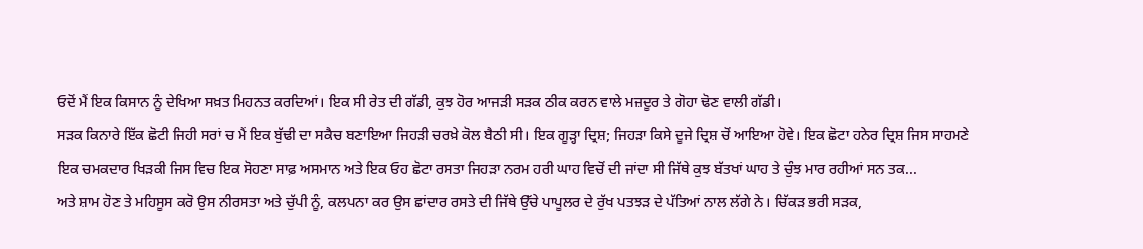ਓਦੋਂ ਮੈਂ ਇਕ ਕਿਸਾਨ ਨੂੰ ਦੇਖਿਆ ਸਖ਼ਤ ਮਿਹਨਤ ਕਰਦਿਆਂ। ਇਕ ਸੀ ਰੇਤ ਦੀ ਗੱਡੀ, ਕੁਝ ਹੋਰ ਆਜੜੀ ਸੜਕ ਠੀਕ ਕਰਨ ਵਾਲੇ ਮਜ਼ਦੂਰ ਤੇ ਗੋਹਾ ਢੋਣ ਵਾਲੀ ਗੱਡੀ।
ਸੜਕ ਕਿਨਾਰੇ ਇੱਕ ਛੋਟੀ ਜਿਹੀ ਸਰਾਂ ਚ ਮੈਂ ਇਕ ਬੁੱਢੀ ਦਾ ਸਕੈਚ ਬਣਾਇਆ ਜਿਹੜੀ ਚਰਖ਼ੇ ਕੋਲ ਬੈਠੀ ਸੀ। ਇਕ ਗੂੜ੍ਹਾ ਦ੍ਰਿਸ਼; ਜਿਹੜਾ ਕਿਸੇ ਦੂਜੇ ਦ੍ਰਿਸ਼ ਚੋਂ ਆਇਆ ਹੋਵੇ। ਇਕ ਛੋਟਾ ਹਨੇਰ ਦ੍ਰਿਸ਼ ਜਿਸ ਸਾਹਮਣੇ ਇਕ ਚਮਕਦਾਰ ਖਿੜਕੀ ਜਿਸ ਵਿਚ ਇਕ ਸੋਹਣਾ ਸਾਫ਼ ਅਸਮਾਨ ਅਤੇ ਇਕ ਓਹ ਛੋਟਾ ਰਸਤਾ ਜਿਹੜਾ ਨਰਮ ਹਰੀ ਘਾਹ ਵਿਚੋਂ ਦੀ ਜਾਂਦਾ ਸੀ ਜਿੱਥੇ ਕੁਝ ਬੱਤਖਾਂ ਘਾਹ ਤੇ ਚੁੰਝ ਮਾਰ ਰਹੀਆਂ ਸਨ ਤਕ...
ਅਤੇ ਸ਼ਾਮ ਹੋਣ ਤੇ ਮਹਿਸੂਸ ਕਰੋ ਉਸ ਨੀਰਸਤਾ ਅਤੇ ਚੁੱਪੀ ਨੂੰ, ਕਲਪਨਾ ਕਰ ਉਸ ਛਾਂਦਾਰ ਰਸਤੇ ਦੀ ਜਿੱਥੇ ਉੱਚੇ ਪਾਪੂਲਰ ਦੇ ਰੁੱਖ ਪਤਝੜ ਦੇ ਪੱਤਿਆਂ ਨਾਲ ਲੱਗੇ ਨੇ। ਚਿੱਕੜ ਭਰੀ ਸੜਕ,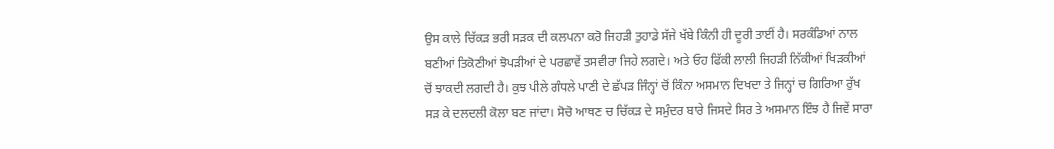ਉਸ ਕਾਲੇ ਚਿੱਕੜ ਭਰੀ ਸੜਕ ਦੀ ਕਲਪਨਾ ਕਰੋ ਜਿਹੜੀ ਤੁਹਾਡੇ ਸੱਜੇ ਖੱਬੇ ਕਿੰਨੀ ਹੀ ਦੂਰੀ ਤਾਈਂ ਹੈ। ਸਰਕੰਡਿਆਂ ਨਾਲ ਬਣੀਆਂ ਤਿਕੋਣੀਆਂ ਝੋਪੜੀਆਂ ਦੇ ਪਰਛਾਵੇਂ ਤਸਵੀਰਾ ਜਿਹੇ ਲਗਦੇ। ਅਤੇ ਓਹ ਫਿੱਕੀ ਲਾਲੀ ਜਿਹੜੀ ਨਿੱਕੀਆਂ ਖਿੜਕੀਆਂ ਚੋਂ ਝਾਕਦੀ ਲਗਦੀ ਹੈ। ਕੁਝ ਪੀਲੇ ਗੰਧਲੇ ਪਾਣੀ ਦੇ ਛੱਪੜ ਜਿੰਨ੍ਹਾਂ ਚੋਂ ਕਿੰਨਾ ਅਸਮਾਨ ਦਿਖਦਾ ਤੇ ਜਿਨ੍ਹਾਂ ਚ ਗਿਰਿਆ ਰੁੱਖ ਸੜ ਕੇ ਦਲਦਲੀ ਕੋਲਾ ਬਣ ਜਾਂਦਾ। ਸੋਚੋ ਆਥਣ ਚ ਚਿੱਕੜ ਦੇ ਸਮੁੰਦਰ ਬਾਰੇ ਜਿਸਦੇ ਸਿਰ ਤੇ ਅਸਮਾਨ ਇੰਝ ਹੈ ਜਿਵੇਂ ਸਾਰਾ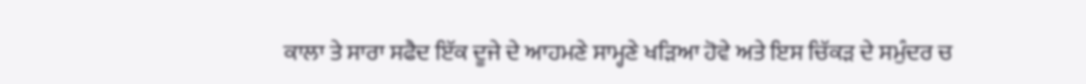ਕਾਲਾ ਤੇ ਸਾਰਾ ਸਫੈਦ ਇੱਕ ਦੂਜੇ ਦੇ ਆਹਮਣੇ ਸਾਮ੍ਹਣੇ ਖੜਿਆ ਹੋਵੇ ਅਤੇ ਇਸ ਚਿੱਕੜ ਦੇ ਸਮੁੰਦਰ ਚ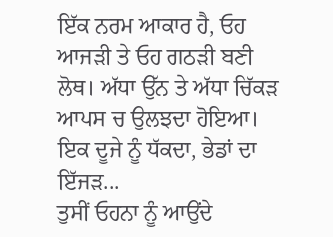ਇੱਕ ਨਰਮ ਆਕਾਰ ਹੈ, ਓਹ ਆਜੜੀ ਤੇ ਓਹ ਗਠੜੀ ਬਣੀ ਲੋਥ। ਅੱਧਾ ਉੱਨ ਤੇ ਅੱਧਾ ਚਿੱਕੜ ਆਪਸ ਚ ਉਲਝਦਾ ਹੋਇਆ। ਇਕ ਦੂਜੇ ਨੂੰ ਧੱਕਦਾ, ਭੇਡਾਂ ਦਾ ਇੱਜੜ...
ਤੁਸੀਂ ਓਹਨਾ ਨੂੰ ਆਉਂਦੇ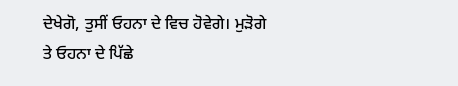ਦੇਖੇਗੋ, ਤੁਸੀਂ ਓਹਨਾ ਦੇ ਵਿਚ ਹੋਵੇਗੇ। ਮੁੜੋਗੇ ਤੇ ਓਹਨਾ ਦੇ ਪਿੱਛੇ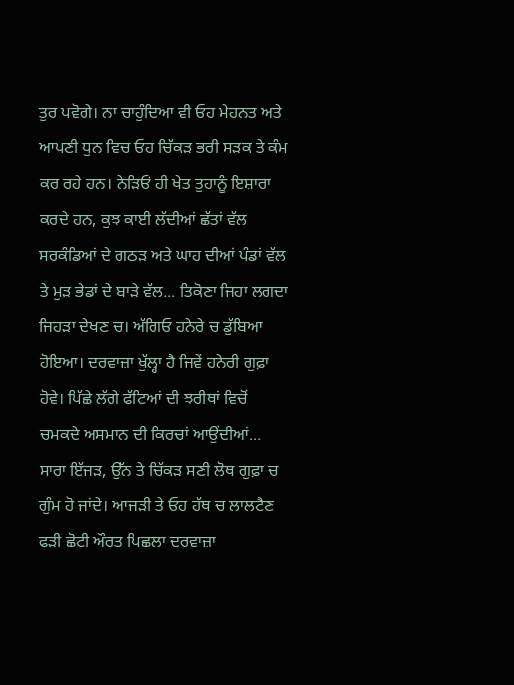ਤੁਰ ਪਵੋਗੇ। ਨਾ ਚਾਹੁੰਦਿਆ ਵੀ ਓਹ ਮੇਹਨਤ ਅਤੇ ਆਪਣੀ ਧੁਨ ਵਿਚ ਓਹ ਚਿੱਕੜ ਭਰੀ ਸੜਕ ਤੇ ਕੰਮ ਕਰ ਰਹੇ ਹਨ। ਨੇੜਿਓਂ ਹੀ ਖੇਤ ਤੁਹਾਨੂੰ ਇਸ਼ਾਰਾ ਕਰਦੇ ਹਨ, ਕੁਝ ਕਾਈ ਲੱਦੀਆਂ ਛੱਤਾਂ ਵੱਲ ਸਰਕੰਡਿਆਂ ਦੇ ਗਠੜ ਅਤੇ ਘਾਹ ਦੀਆਂ ਪੰਡਾਂ ਵੱਲ ਤੇ ਮੁੜ ਭੇਡਾਂ ਦੇ ਬਾੜੇ ਵੱਲ... ਤਿਕੋਣਾ ਜਿਹਾ ਲਗਦਾ ਜਿਹੜਾ ਦੇਖਣ ਚ। ਅੱਗਿਓ ਹਨੇਰੇ ਚ ਡੁੱਬਿਆ ਹੋਇਆ। ਦਰਵਾਜ਼ਾ ਖੁੱਲ੍ਹਾ ਹੈ ਜਿਵੇਂ ਹਨੇਰੀ ਗੁਫ਼ਾ ਹੋਵੇ। ਪਿੱਛੇ ਲੱਗੇ ਫੱਟਿਆਂ ਦੀ ਝਰੀਥਾਂ ਵਿਚੋਂ ਚਮਕਦੇ ਅਸਮਾਨ ਦੀ ਕਿਰਚਾਂ ਆਉਂਦੀਆਂ... ਸਾਰਾ ਇੱਜੜ, ਉੱਨ ਤੇ ਚਿੱਕੜ ਸਣੀ ਲੋਥ ਗੁਫ਼ਾ ਚ ਗੁੰਮ ਹੋ ਜਾਂਦੇ। ਆਜੜੀ ਤੇ ਓਹ ਹੱਥ ਚ ਲਾਲਟੈਣ ਫੜੀ ਛੋਟੀ ਔਰਤ ਪਿਛਲਾ ਦਰਵਾਜ਼ਾ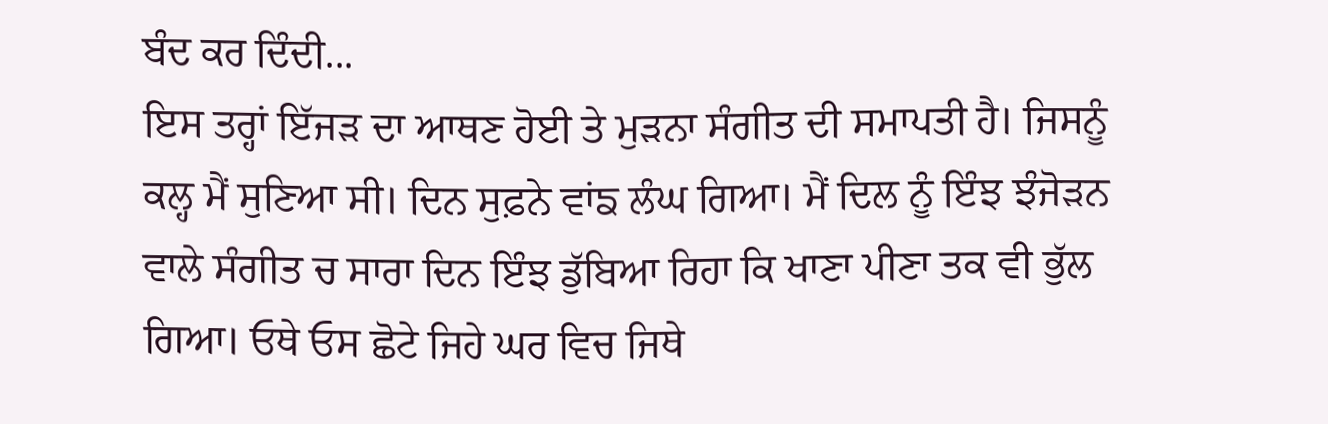ਬੰਦ ਕਰ ਦਿੰਦੀ...
ਇਸ ਤਰ੍ਹਾਂ ਇੱਜੜ ਦਾ ਆਥਣ ਹੋਈ ਤੇ ਮੁੜਨਾ ਸੰਗੀਤ ਦੀ ਸਮਾਪਤੀ ਹੈ। ਜਿਸਨੂੰ ਕਲ੍ਹ ਮੈਂ ਸੁਣਿਆ ਸੀ। ਦਿਨ ਸੁਫ਼ਨੇ ਵਾਂਙ ਲੰਘ ਗਿਆ। ਮੈਂ ਦਿਲ ਨੂੰ ਇੰਝ ਝੰਜੋੜਨ ਵਾਲੇ ਸੰਗੀਤ ਚ ਸਾਰਾ ਦਿਨ ਇੰਝ ਡੁੱਬਿਆ ਰਿਹਾ ਕਿ ਖਾਣਾ ਪੀਣਾ ਤਕ ਵੀ ਭੁੱਲ ਗਿਆ। ਓਥੇ ਓਸ ਛੋਟੇ ਜਿਹੇ ਘਰ ਵਿਚ ਜਿਥੇ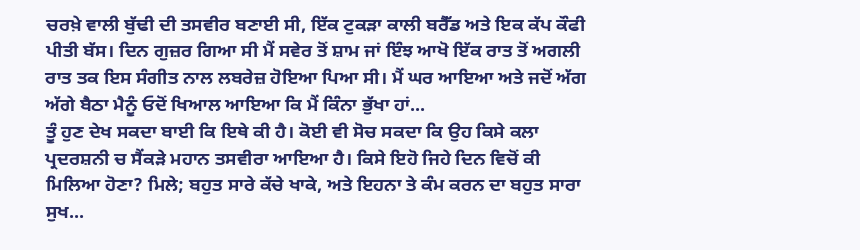ਚਰਖ਼ੇ ਵਾਲੀ ਬੁੱਢੀ ਦੀ ਤਸਵੀਰ ਬਣਾਈ ਸੀ, ਇੱਕ ਟੁਕੜਾ ਕਾਲੀ ਬਰੈੱਡ ਅਤੇ ਇਕ ਕੱਪ ਕੌਫੀ ਪੀਤੀ ਬੱਸ। ਦਿਨ ਗੁਜ਼ਰ ਗਿਆ ਸੀ ਮੈਂ ਸਵੇਰ ਤੋਂ ਸ਼ਾਮ ਜਾਂ ਇੰਝ ਆਖੋ ਇੱਕ ਰਾਤ ਤੋਂ ਅਗਲੀ ਰਾਤ ਤਕ ਇਸ ਸੰਗੀਤ ਨਾਲ ਲਬਰੇਜ਼ ਹੋਇਆ ਪਿਆ ਸੀ। ਮੈਂ ਘਰ ਆਇਆ ਅਤੇ ਜਦੋਂ ਅੱਗ ਅੱਗੇ ਬੈਠਾ ਮੈਨੂੰ ਓਦੋਂ ਖਿਆਲ ਆਇਆ ਕਿ ਮੈਂ ਕਿੰਨਾ ਭੁੱਖਾ ਹਾਂ...
ਤੂੰ ਹੁਣ ਦੇਖ ਸਕਦਾ ਬਾਈ ਕਿ ਇਥੇ ਕੀ ਹੈ। ਕੋਈ ਵੀ ਸੋਚ ਸਕਦਾ ਕਿ ਉਹ ਕਿਸੇ ਕਲਾ ਪ੍ਰਦਰਸ਼ਨੀ ਚ ਸੈਂਕੜੇ ਮਹਾਨ ਤਸਵੀਰਾ ਆਇਆ ਹੈ। ਕਿਸੇ ਇਹੋ ਜਿਹੇ ਦਿਨ ਵਿਚੋਂ ਕੀ ਮਿਲਿਆ ਹੋਣਾ? ਮਿਲੇ; ਬਹੁਤ ਸਾਰੇ ਕੱਚੇ ਖਾਕੇ, ਅਤੇ ਇਹਨਾ ਤੇ ਕੰਮ ਕਰਨ ਦਾ ਬਹੁਤ ਸਾਰਾ ਸੁਖ...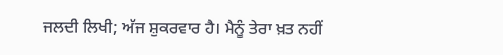ਜਲਦੀ ਲਿਖੀ; ਅੱਜ ਸ਼ੁਕਰਵਾਰ ਹੈ। ਮੈਨੂੰ ਤੇਰਾ ਖ਼ਤ ਨਹੀਂ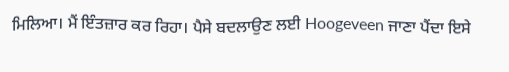ਮਿਲਿਆ। ਮੈਂ ਇੰਤਜ਼ਾਰ ਕਰ ਰਿਹਾ। ਪੈਸੇ ਬਦਲਾਉਣ ਲਈ Hoogeveen ਜਾਣਾ ਪੈਂਦਾ ਇਸੇ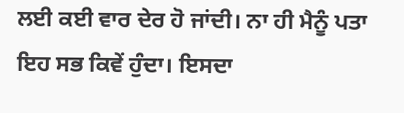ਲਈ ਕਈ ਵਾਰ ਦੇਰ ਹੋ ਜਾਂਦੀ। ਨਾ ਹੀ ਮੈਨੂੰ ਪਤਾ ਇਹ ਸਭ ਕਿਵੇਂ ਹੁੰਦਾ। ਇਸਦਾ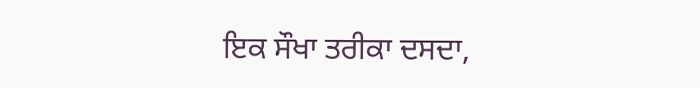ਇਕ ਸੌਖਾ ਤਰੀਕਾ ਦਸਦਾ,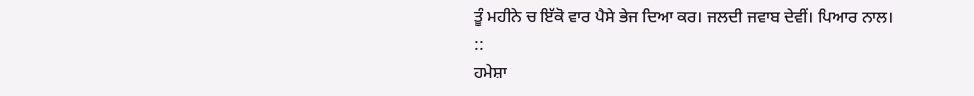ਤੂੰ ਮਹੀਨੇ ਚ ਇੱਕੋ ਵਾਰ ਪੈਸੇ ਭੇਜ ਦਿਆ ਕਰ। ਜਲਦੀ ਜਵਾਬ ਦੇਵੀਂ। ਪਿਆਰ ਨਾਲ।
::
ਹਮੇਸ਼ਾ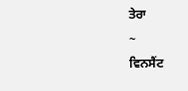ਤੇਰਾ
~
ਵਿਨਸੈਂਟ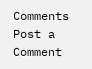Comments
Post a Comment